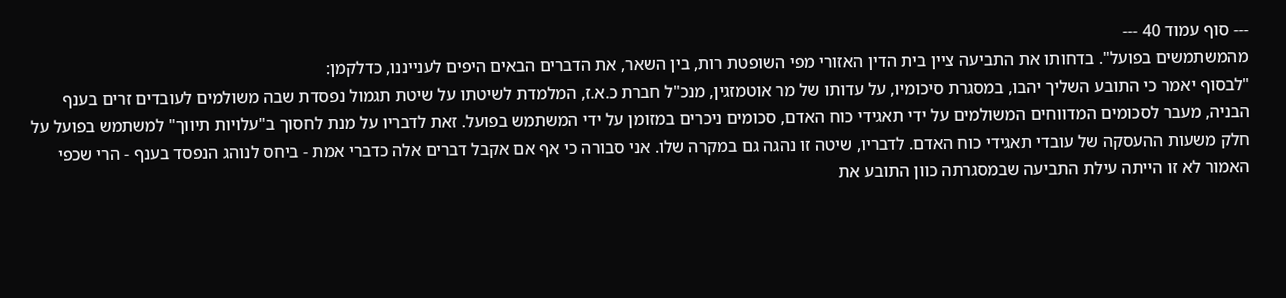--- סוף עמוד 40 ---
מהמשתמשים בפועל". בדחותו את התביעה ציין בית הדין האזורי מפי השופטת רות, בין השאר, את הדברים הבאים היפים לענייננו, כדלקמן:
"לבסוף יאמר כי התובע השליך יהבו, במסגרת סיכומיו, על עדותו של מר אוטמזגין, מנכ"ל חברת כ.א.ז, המלמדת לשיטתו על שיטת תגמול נפסדת שבה משולמים לעובדים זרים בענף הבניה, מעבר לסכומים המדווחים המשולמים על ידי תאגידי כוח האדם, סכומים ניכרים במזומן על ידי המשתמש בפועל. זאת לדבריו על מנת לחסוך ב"עלויות תיווך" למשתמש בפועל על חלק משעות ההעסקה של עובדי תאגידי כוח האדם. לדבריו, שיטה זו נהגה גם במקרה שלו. אני סבורה כי אף אם אקבל דברים אלה כדברי אמת - ביחס לנוהג הנפסד בענף - הרי שכפי האמור לא זו הייתה עילת התביעה שבמסגרתה כוון התובע את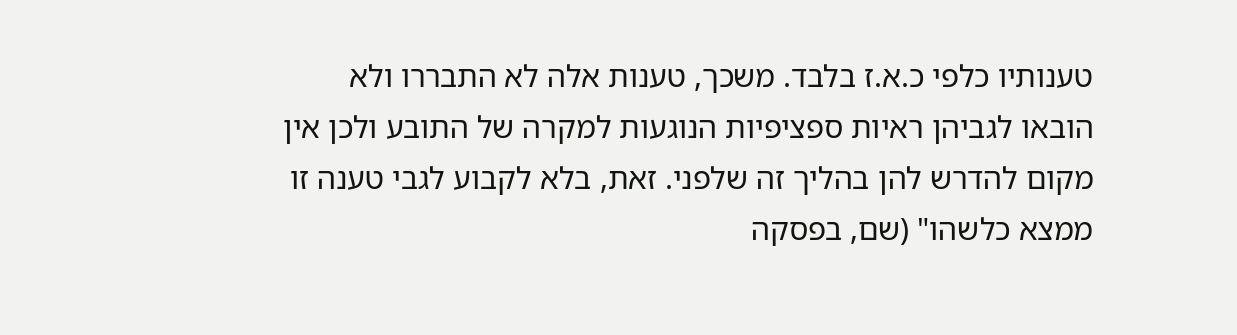טענותיו כלפי כ.א.ז בלבד. משכך, טענות אלה לא התבררו ולא הובאו לגביהן ראיות ספציפיות הנוגעות למקרה של התובע ולכן אין מקום להדרש להן בהליך זה שלפני. זאת, בלא לקבוע לגבי טענה זו ממצא כלשהו" (שם, בפסקה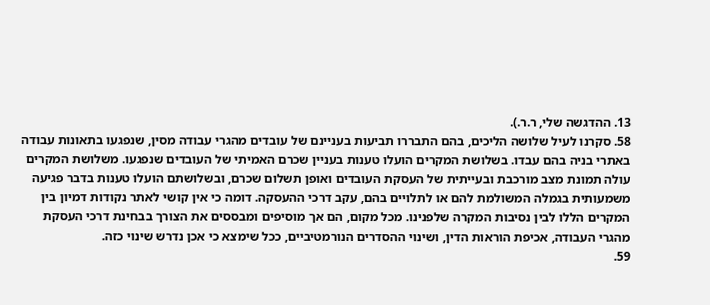13. ההדגשה שלי, ר.ר.).
58. סקרנו לעיל שלושה הליכים, בהם התבררו תביעות בעניינם של עובדים מהגרי עבודה מסין, שנפגעו בתאונות עבודה באתרי בניה בהם עבדו. בשלושת המקרים הועלו טענות בעניין שכרם האמיתי של העובדים שנפגעו. משלושת המקרים עולה תמונת מצב מורכבת ובעייתית של העסקת העובדים ואופן תשלום שכרם, ובשלושתם הועלו טענות בדבר פגיעה משמעותית בגמלה המשולמת להם או לתלויים בהם, עקב דרכי ההעסקה. דומה כי אין קושי לאתר נקודות דמיון בין המקרים הללו לבין נסיבות המקרה שלפנינו. מכל מקום, הם אך מוסיפים ומבססים את הצורך בבחינת דרכי העסקת מהגרי העבודה, אכיפת הוראות הדין, ושינוי ההסדרים הנורמטיביים, ככל שימצא כי אכן נדרש שינוי כזה.
59.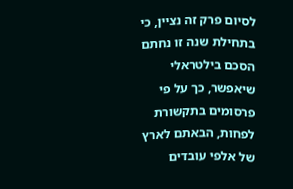לסיום פרק זה נציין, כי בתחילת שנה זו נחתם הסכם בילטראלי שיאפשר, כך על פי פרסומים בתקשורת לפחות, הבאתם לארץ של אלפי עובדים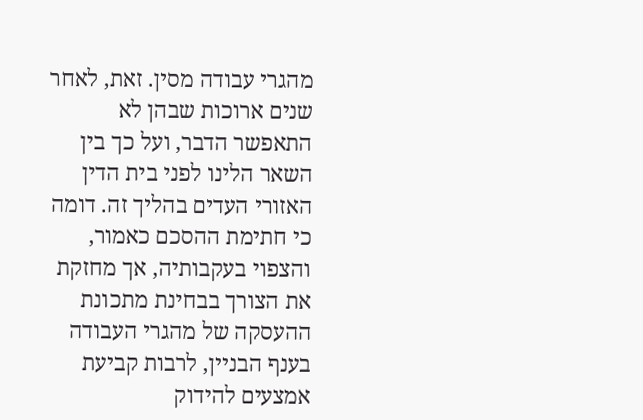מהגרי עבודה מסין. זאת, לאחר שנים ארוכות שבהן לא התאפשר הדבר, ועל כך בין השאר הלינו לפני בית הדין האזורי העדים בהליך זה. דומה כי חתימת ההסכם כאמור, והצפוי בעקבותיה, אך מחזקת את הצורך בבחינת מתכונת ההעסקה של מהגרי העבודה בענף הבניין, לרבות קביעת אמצעים להידוק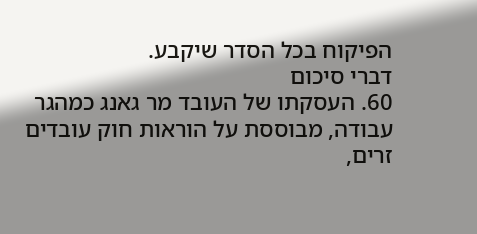הפיקוח בכל הסדר שיקבע.
דברי סיכום
60. העסקתו של העובד מר גאנג כמהגר עבודה, מבוססת על הוראות חוק עובדים זרים,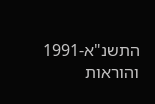התשנ"א-1991 והוראות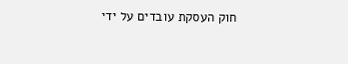חוק העסקת עובדים על ידי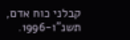קבלני כוח אדם, תשנ"ו-1996.